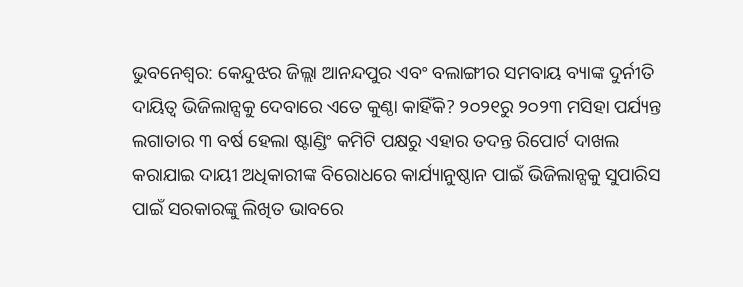ଭୁବନେଶ୍ବର: କେନ୍ଦୁଝର ଜିଲ୍ଲା ଆନନ୍ଦପୁର ଏବଂ ବଲାଙ୍ଗୀର ସମବାୟ ବ୍ୟାଙ୍କ ଦୁର୍ନୀତି ଦାୟିତ୍ବ ଭିଜିଲାନ୍ସକୁ ଦେବାରେ ଏତେ କୁଣ୍ଠା କାହିଁକି? ୨୦୨୧ରୁ ୨୦୨୩ ମସିହା ପର୍ଯ୍ୟନ୍ତ ଲଗାତାର ୩ ବର୍ଷ ହେଲା ଷ୍ଟାଣ୍ଡିଂ କମିଟି ପକ୍ଷରୁ ଏହାର ତଦନ୍ତ ରିପୋର୍ଟ ଦାଖଲ କରାଯାଇ ଦାୟୀ ଅଧିକାରୀଙ୍କ ବିରୋଧରେ କାର୍ଯ୍ୟାନୁଷ୍ଠାନ ପାଇଁ ଭିଜିଲାନ୍ସକୁ ସୁପାରିସ ପାଇଁ ସରକାରଙ୍କୁ ଲିଖିତ ଭାବରେ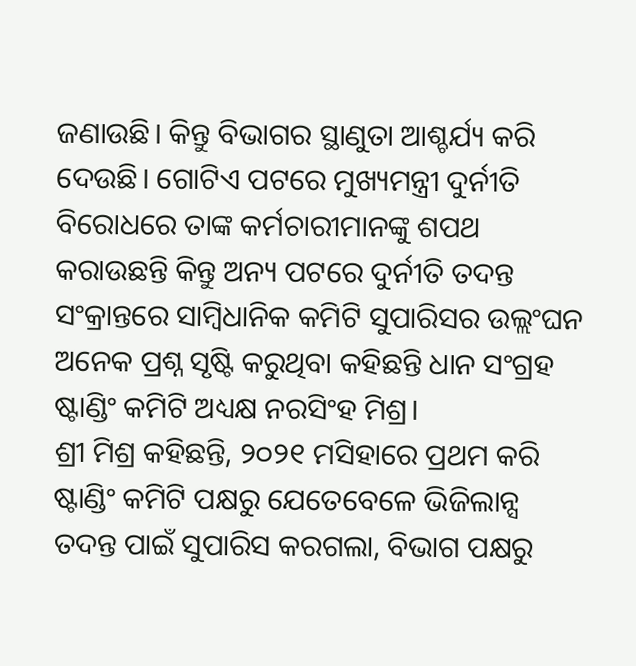ଜଣାଉଛି। କିନ୍ତୁ ବିଭାଗର ସ୍ଥାଣୁତା ଆଶ୍ଚର୍ଯ୍ୟ କରି ଦେଉଛି। ଗୋଟିଏ ପଟରେ ମୁଖ୍ୟମନ୍ତ୍ରୀ ଦୁର୍ନୀତି ବିରୋଧରେ ତାଙ୍କ କର୍ମଚାରୀମାନଙ୍କୁ ଶପଥ କରାଉଛନ୍ତି କିନ୍ତୁ ଅନ୍ୟ ପଟରେ ଦୁର୍ନୀତି ତଦନ୍ତ ସଂକ୍ରାନ୍ତରେ ସାମ୍ବିଧାନିକ କମିଟି ସୁପାରିସର ଉଲ୍ଲଂଘନ ଅନେକ ପ୍ରଶ୍ନ ସୃଷ୍ଟି କରୁଥିବା କହିଛନ୍ତି ଧାନ ସଂଗ୍ରହ ଷ୍ଟାଣ୍ଡିଂ କମିଟି ଅଧ୍ୟକ୍ଷ ନରସିଂହ ମିଶ୍ର।
ଶ୍ରୀ ମିଶ୍ର କହିଛନ୍ତି, ୨୦୨୧ ମସିହାରେ ପ୍ରଥମ କରି ଷ୍ଟାଣ୍ଡିଂ କମିଟି ପକ୍ଷରୁ ଯେତେବେଳେ ଭିଜିଲାନ୍ସ ତଦନ୍ତ ପାଇଁ ସୁପାରିସ କରଗଲା, ବିଭାଗ ପକ୍ଷରୁ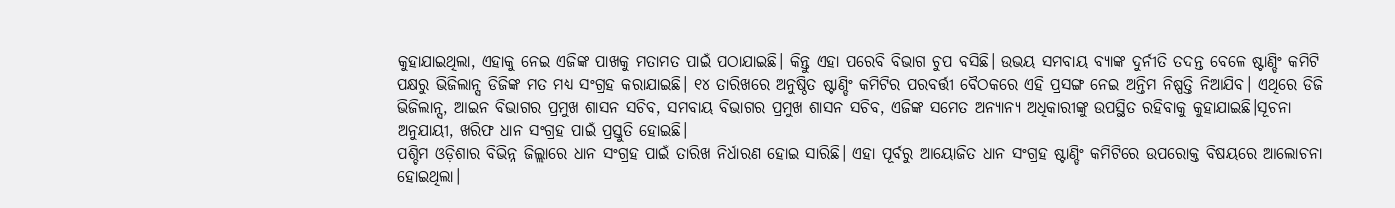କୁହାଯାଇଥିଲା, ଏହାକୁ ନେଇ ଏଜିଙ୍କ ପାଖକୁ ମତାମତ ପାଇଁ ପଠାଯାଇଛି। କିନ୍ତୁ ଏହା ପରେବି ବିଭାଗ ଚୁପ ବସିଛି। ଉଭୟ ସମବାୟ ବ୍ୟାଙ୍କ ଦୁର୍ନୀତି ତଦନ୍ତ ବେଳେ ଷ୍ଟାଣ୍ଡିଂ କମିଟି ପକ୍ଷରୁ ଭିଜିଲାନ୍ସ ଡିଜିଙ୍କ ମତ ମଧ୍ୟ ସଂଗ୍ରହ କରାଯାଇଛି। ୧୪ ତାରିଖରେ ଅନୁଷ୍ଠିତ ଷ୍ଟାଣ୍ଡିଂ କମିଟିର ପରବର୍ତ୍ତୀ ବୈଠକରେ ଏହି ପ୍ରସଙ୍ଗ ନେଇ ଅନ୍ତିମ ନିଷ୍ପତ୍ତି ନିଆଯିବ। ଏଥିରେ ଡିଜି ଭିଜିଲାନ୍ସ, ଆଇନ ବିଭାଗର ପ୍ରମୁଖ ଶାସନ ସଚିବ, ସମବାୟ ବିଭାଗର ପ୍ରମୁଖ ଶାସନ ସଚିବ, ଏଜିଙ୍କ ସମେତ ଅନ୍ୟାନ୍ୟ ଅଧିକାରୀଙ୍କୁ ଉପସ୍ଥିତ ରହିବାକୁ କୁହାଯାଇଛି।ସୂଚନା ଅନୁଯାୟୀ, ଖରିଫ ଧାନ ସଂଗ୍ରହ ପାଇଁ ପ୍ରସ୍ତୁତି ହୋଇଛି।
ପଶ୍ଚିମ ଓଡ଼ିଶାର ବିଭିନ୍ନ ଜିଲ୍ଲାରେ ଧାନ ସଂଗ୍ରହ ପାଇଁ ତାରିଖ ନିର୍ଧାରଣ ହୋଇ ସାରିଛି। ଏହା ପୂର୍ବରୁ ଆୟୋଜିତ ଧାନ ସଂଗ୍ରହ ଷ୍ଟାଣ୍ଡିଂ କମିଟିରେ ଉପରୋକ୍ତ ବିଷୟରେ ଆଲୋଚନା ହୋଇଥିଲା।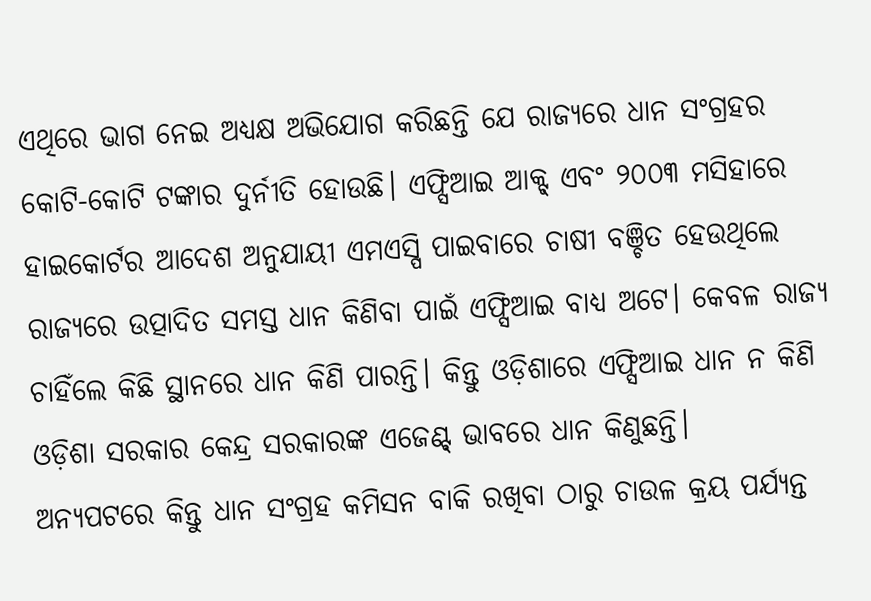ଏଥିରେ ଭାଗ ନେଇ ଅଧ୍ୟକ୍ଷ ଅଭିଯୋଗ କରିଛନ୍ତି ଯେ ରାଜ୍ୟରେ ଧାନ ସଂଗ୍ରହର କୋଟି-କୋଟି ଟଙ୍କାର ଦୁର୍ନୀତି ହୋଉଛି। ଏଫ୍ସିଆଇ ଆକ୍ଟ୍ ଏବଂ ୨୦୦୩ ମସିହାରେ ହାଇକୋର୍ଟର ଆଦେଶ ଅନୁଯାୟୀ ଏମଏସ୍ପି ପାଇବାରେ ଚାଷୀ ବଞ୍ଚିତ ହେଉଥିଲେ ରାଜ୍ୟରେ ଉତ୍ପାଦିତ ସମସ୍ତ ଧାନ କିଣିବା ପାଇଁ ଏଫ୍ସିଆଇ ବାଧ୍ୟ ଅଟେ। କେବଳ ରାଜ୍ୟ ଚାହିଁଲେ କିଛି ସ୍ଥାନରେ ଧାନ କିଣି ପାରନ୍ତି। କିନ୍ତୁ ଓଡ଼ିଶାରେ ଏଫ୍ସିଆଇ ଧାନ ନ କିଣି ଓଡ଼ିଶା ସରକାର କେନ୍ଦ୍ର ସରକାରଙ୍କ ଏଜେଣ୍ଟ୍ ଭାବରେ ଧାନ କିଣୁଛନ୍ତି।
ଅନ୍ୟପଟରେ କିନ୍ତୁ ଧାନ ସଂଗ୍ରହ କମିସନ ବାକି ରଖିବା ଠାରୁ ଚାଉଳ କ୍ରୟ ପର୍ଯ୍ୟନ୍ତ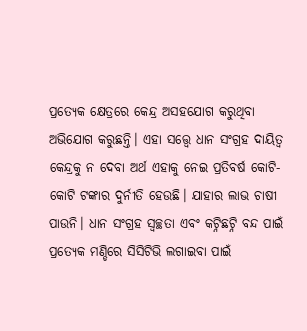ପ୍ରତ୍ୟେକ କ୍ଷେତ୍ରରେ କେନ୍ଦ୍ର ଅସହଯୋଗ କରୁଥିବା ଅଭିଯୋଗ କରୁଛନ୍ତି। ଏହା ସତ୍ତ୍ବେ ଧାନ ସଂଗ୍ରହ ଦାୟିତ୍ବ କେନ୍ଦ୍ରକୁ ନ ଦେବା ଅର୍ଥ ଏହାକୁ ନେଇ ପ୍ରତିବର୍ଷ କୋଟି-କୋଟି ଟଙ୍କାର ଦୁର୍ନୀତି ହେଉଛି। ଯାହାର ଲାଭ ଚାଷୀ ପାଉନି। ଧାନ ସଂଗ୍ରହ ସ୍ବଚ୍ଛତା ଏବଂ କଟ୍ନିଛଟ୍ନି ବନ୍ଦ ପାଇଁ ପ୍ରତ୍ୟେକ ମଣ୍ଡିରେ ସିସିଟିଭି ଲଗାଇବା ପାଇଁ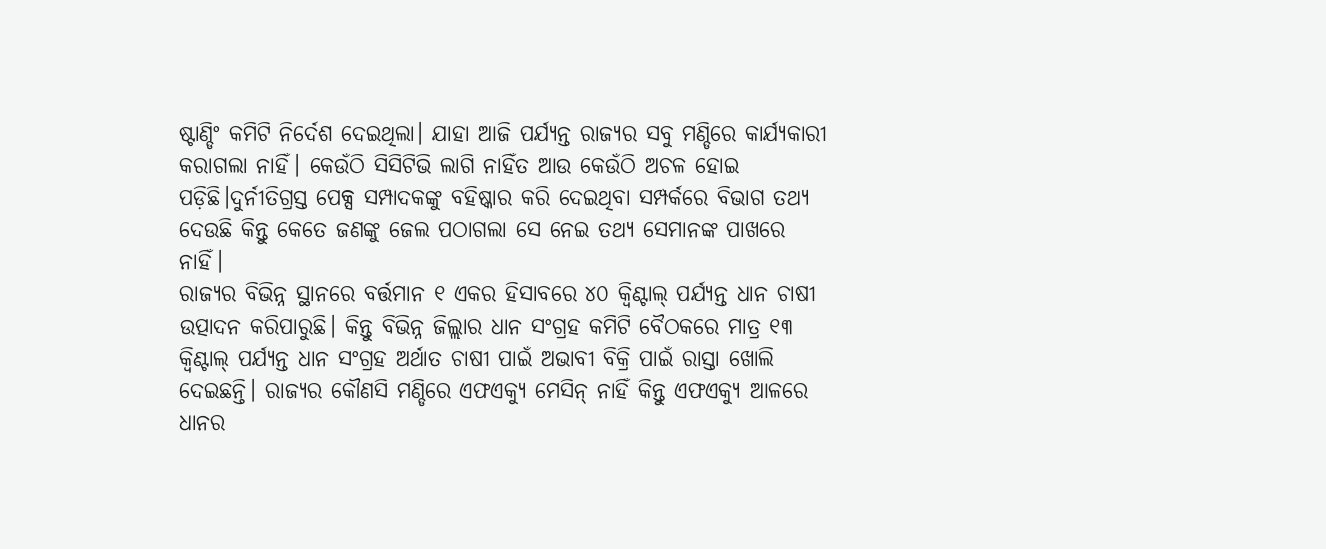ଷ୍ଟାଣ୍ଡିଂ କମିଟି ନିର୍ଦେଶ ଦେଇଥିଲା। ଯାହା ଆଜି ପର୍ଯ୍ୟନ୍ତ ରାଜ୍ୟର ସବୁ ମଣ୍ଡିରେ କାର୍ଯ୍ୟକାରୀ କରାଗଲା ନାହିଁ। କେଉଁଠି ସିସିଟିଭି ଲାଗି ନାହିଁତ ଆଉ କେଉଁଠି ଅଚଳ ହୋଇ ପଡ଼ିଛି।ଦୁର୍ନୀତିଗ୍ରସ୍ତ ପେକ୍ସ ସମ୍ପାଦକଙ୍କୁ ବହିଷ୍କାର କରି ଦେଇଥିବା ସମ୍ପର୍କରେ ବିଭାଗ ତଥ୍ୟ ଦେଉଛି କିନ୍ତୁ କେତେ ଜଣଙ୍କୁ ଜେଲ ପଠାଗଲା ସେ ନେଇ ତଥ୍ୟ ସେମାନଙ୍କ ପାଖରେ ନାହିଁ।
ରାଜ୍ୟର ବିଭିନ୍ନ ସ୍ଥାନରେ ବର୍ତ୍ତମାନ ୧ ଏକର ହିସାବରେ ୪୦ କ୍ବିଣ୍ଟାଲ୍ ପର୍ଯ୍ୟନ୍ତ ଧାନ ଚାଷୀ ଉତ୍ପାଦନ କରିପାରୁଛି। କିନ୍ତୁ ବିଭିନ୍ନ ଜିଲ୍ଲାର ଧାନ ସଂଗ୍ରହ କମିଟି ବୈଠକରେ ମାତ୍ର ୧୩ କ୍ବିଣ୍ଟାଲ୍ ପର୍ଯ୍ୟନ୍ତ ଧାନ ସଂଗ୍ରହ ଅର୍ଥାତ ଚାଷୀ ପାଇଁ ଅଭାବୀ ବିକ୍ରି ପାଇଁ ରାସ୍ତା ଖୋଲି ଦେଇଛନ୍ତି। ରାଜ୍ୟର କୌଣସି ମଣ୍ଡିରେ ଏଫଏକ୍ୟୁ ମେସିନ୍ ନାହିଁ କିନ୍ତୁ ଏଫଏକ୍ୟୁ ଆଳରେ ଧାନର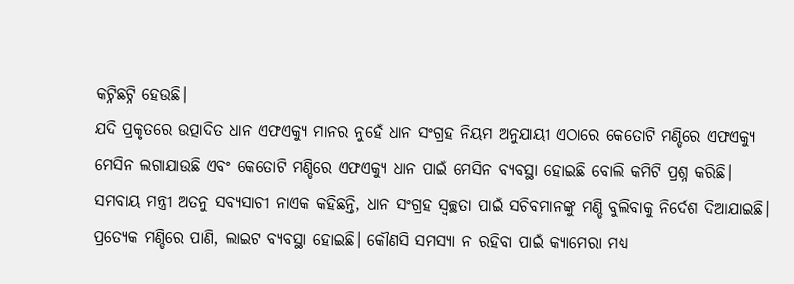କଟ୍ନିଛଟ୍ନି ହେଉଛି।
ଯଦି ପ୍ରକୃତରେ ଉତ୍ପାଦିତ ଧାନ ଏଫଏକ୍ୟୁ ମାନର ନୁହେଁ ଧାନ ସଂଗ୍ରହ ନିୟମ ଅନୁଯାୟୀ ଏଠାରେ କେତୋଟି ମଣ୍ଡିରେ ଏଫଏକ୍ୟୁ ମେସିନ ଲଗାଯାଉଛି ଏବଂ କେତୋଟି ମଣ୍ଡିରେ ଏଫଏକ୍ୟୁ ଧାନ ପାଇଁ ମେସିନ ବ୍ୟବସ୍ଥା ହୋଇଛି ବୋଲି କମିଟି ପ୍ରଶ୍ନ କରିଛି। ସମବାୟ ମନ୍ତ୍ରୀ ଅତନୁ ସବ୍ୟସାଚୀ ନାଏକ କହିଛନ୍ତି, ଧାନ ସଂଗ୍ରହ ସ୍ବଚ୍ଛତା ପାଇଁ ସଚିବମାନଙ୍କୁ ମଣ୍ଡି ବୁଲିବାକୁ ନିର୍ଦେଶ ଦିଆଯାଇଛି। ପ୍ରତ୍ୟେକ ମଣ୍ଡିରେ ପାଣି, ଲାଇଟ ବ୍ୟବସ୍ଥା ହୋଇଛି। କୌଣସି ସମସ୍ୟା ନ ରହିବା ପାଇଁ କ୍ୟାମେରା ମଧ୍ୟ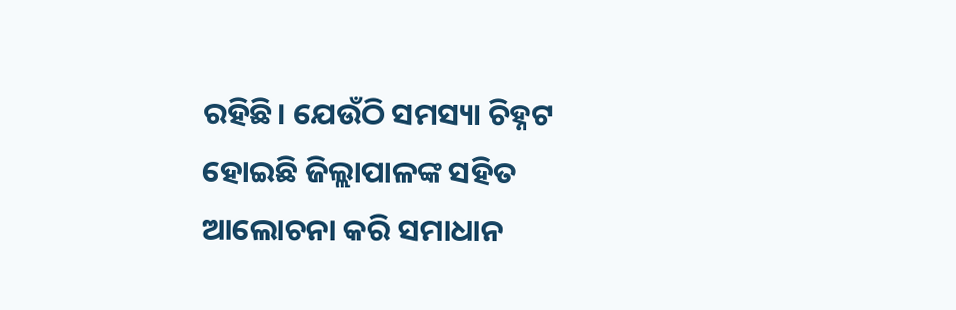ରହିଛି। ଯେଉଁଠି ସମସ୍ୟା ଚିହ୍ନଟ ହୋଇଛି ଜିଲ୍ଲାପାଳଙ୍କ ସହିତ ଆଲୋଚନା କରି ସମାଧାନ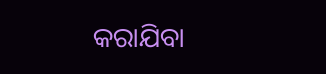କରାଯିବା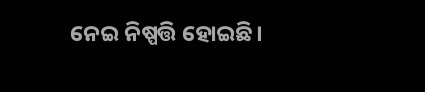ନେଇ ନିଷ୍ପତ୍ତି ହୋଇଛି।